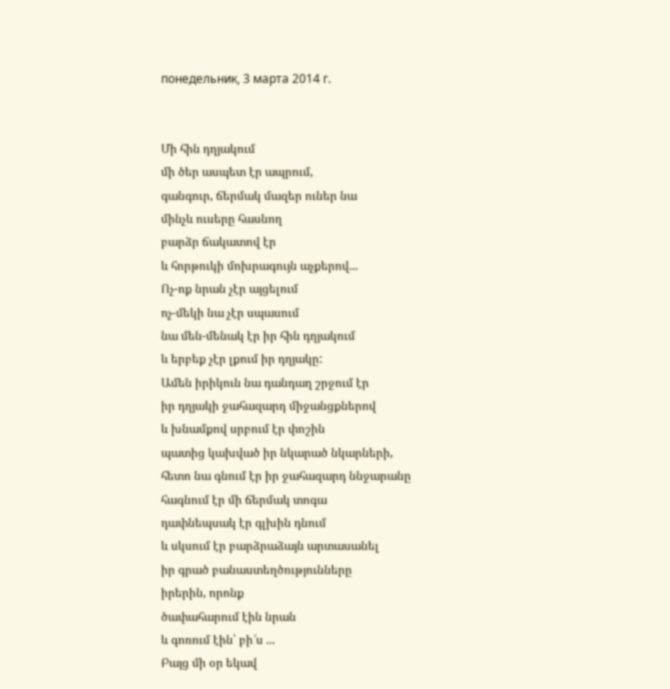понедельник, 3 марта 2014 г.


Մի հին դղյակում
մի ծեր ասպետ էր ապրում,
գանգուր, ճերմակ մազեր ուներ նա
մինչև ուսերը հասնող
բարձր ճակատով էր
և հորթուկի մոխրագույն աչքերով...
Ոչ-ոք նրան չէր այցելում
ոչ-մեկի նա չէր սպասում
նա մեն-մենակ էր իր հին դղյակում
և երբեք չէր լքում իր դղյակը:
Ամեն իրիկուն նա դանդաղ շրջում էր
իր դղյակի ջահազարդ միջանցքներով
և խնամքով սրբում էր փոշին
պատից կախված իր նկարած նկարների,
հետո նա գնում էր իր ջահազարդ ննջարանը
հագնում էր մի ճերմակ տոգա
դափնեպսակ էր գլխին դնում
և սկսում էր բարձրաձայն արտասանել
իր գրած բանաստեղծությունները
իրերին, որոնք
ծափահարում էին նրան
և գոռում էին՝ բի՜ս ...
Բայց մի օր եկավ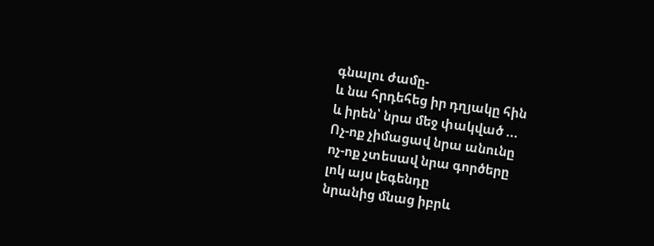գնալու ժամը-
և նա հրդեհեց իր դղյակը հին
և իրեն՝ նրա մեջ փակված ...
Ոչ-ոք չիմացավ նրա անունը
ոչ-ոք չտեսավ նրա գործերը
լոկ այս լեգենդը
նրանից մնաց իբրև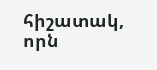հիշատակ,
որն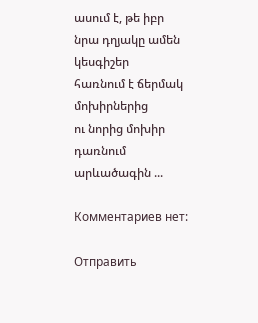ասում է, թե իբր
նրա դղյակը ամեն կեսգիշեր
հառնում է ճերմակ մոխիրներից
ու նորից մոխիր դառնում
արևածագին ...

Комментариев нет:

Отправить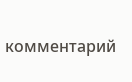комментарий